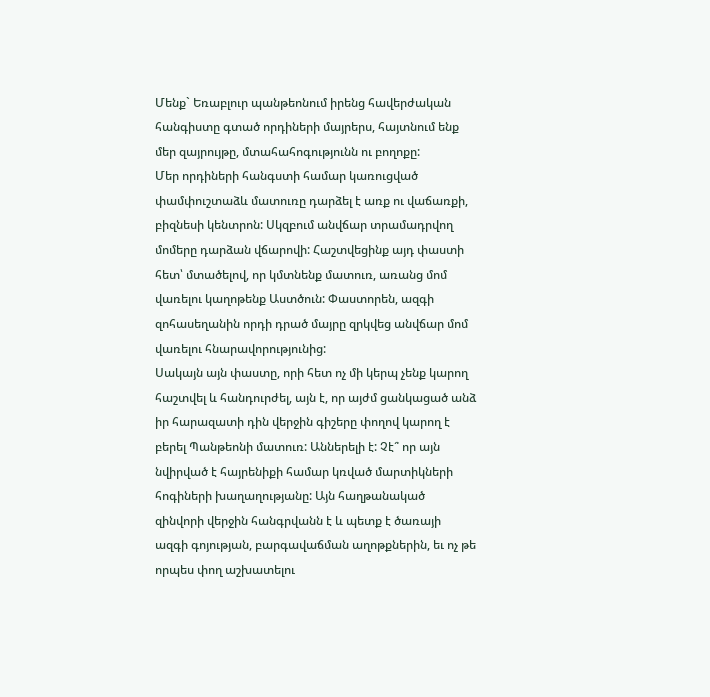Մենք` Եռաբլուր պանթեոնում իրենց հավերժական հանգիստը գտած որդիների մայրերս, հայտնում ենք մեր զայրույթը, մտահահոգությունն ու բողոքը:
Մեր որդիների հանգստի համար կառուցված փամփուշտաձև մատուռը դարձել է առք ու վաճառքի, բիզնեսի կենտրոն: Սկզբում անվճար տրամադրվող մոմերը դարձան վճարովի: Հաշտվեցինք այդ փաստի հետ՝ մտածելով, որ կմտնենք մատուռ, առանց մոմ վառելու կաղոթենք Աստծուն: Փաստորեն, ազգի զոհասեղանին որդի դրած մայրը զրկվեց անվճար մոմ վառելու հնարավորությունից:
Սակայն այն փաստը, որի հետ ոչ մի կերպ չենք կարող հաշտվել և հանդուրժել, այն է, որ այժմ ցանկացած անձ իր հարազատի դին վերջին գիշերը փողով կարող է բերել Պանթեոնի մատուռ: Աններելի է: Չէ՞ որ այն նվիրված է հայրենիքի համար կռված մարտիկների հոգիների խաղաղությանը: Այն հաղթանակած զինվորի վերջին հանգրվանն է և պետք է ծառայի ազգի գոյության, բարգավաճման աղոթքներին, եւ ոչ թե որպես փող աշխատելու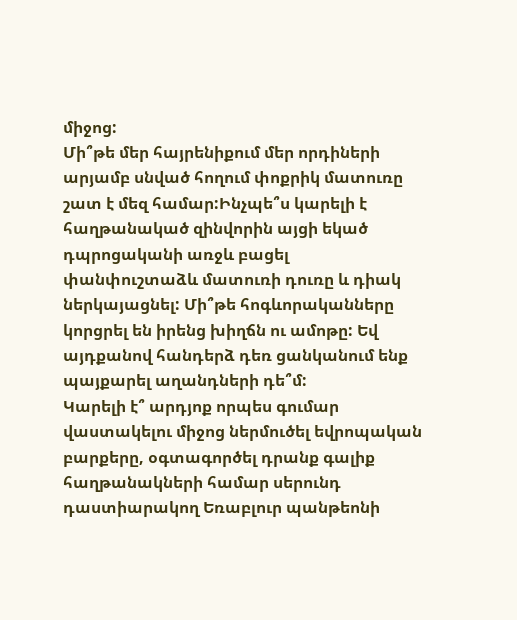միջոց:
Մի՞թե մեր հայրենիքում մեր որդիների արյամբ սնված հողում փոքրիկ մատուռը շատ է մեզ համար:Ինչպե՞ս կարելի է հաղթանակած զինվորին այցի եկած դպրոցականի առջև բացել փանփուշտաձև մատուռի դուռը և դիակ ներկայացնել: Մի՞թե հոգևորականները կորցրել են իրենց խիղճն ու ամոթը: Եվ այդքանով հանդերձ դեռ ցանկանում ենք պայքարել աղանդների դե՞մ:
Կարելի է՞ արդյոք որպես գումար վաստակելու միջոց ներմուծել եվրոպական բարքերը, օգտագործել դրանք գալիք հաղթանակների համար սերունդ դաստիարակող Եռաբլուր պանթեոնի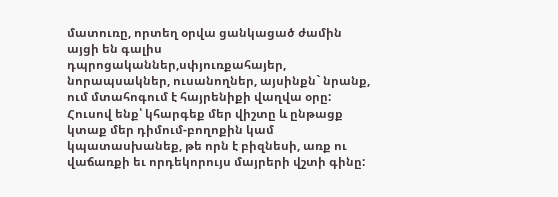մատուռը, որտեղ օրվա ցանկացած ժամին այցի են գալիս դպրոցականներ,սփյուռքահայեր, նորապսակներ, ուսանողներ, այսինքն` նրանք, ում մտահոգում է հայրենիքի վաղվա օրը:
Հուսով ենք՝ կհարգեք մեր վիշտը և ընթացք կտաք մեր դիմում-բողոքին կամ կպատասխանեք, թե որն է բիզնեսի, առք ու վաճառքի եւ որդեկորույս մայրերի վշտի գինը: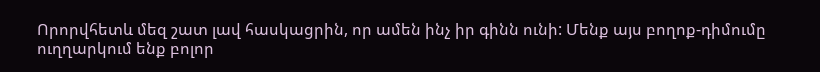Որորվհետև մեզ շատ լավ հասկացրին, որ ամեն ինչ իր գինն ունի: Մենք այս բողոք-դիմումը ուղղարկում ենք բոլոր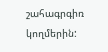շահագրգիռ կողմերին: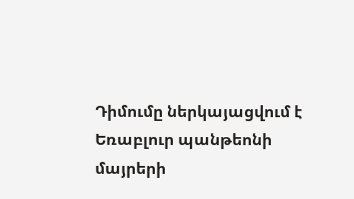Դիմումը ներկայացվում է Եռաբլուր պանթեոնի մայրերի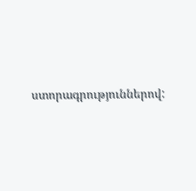ստորագրություններով: